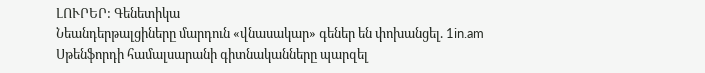ԼՈՒՐԵՐ: Գենետիկա
Նեանդերթալցիները մարդուն «վնասակար» գեներ են փոխանցել. 1in.am
Սթենֆորդի համալսարանի գիտնականները պարզել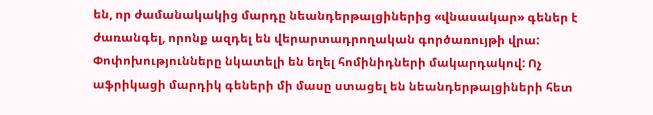են, որ ժամանակակից մարդը նեանդերթալցիներից «վնասակար» գեներ է ժառանգել, որոնք ազդել են վերարտադրողական գործառույթի վրա: Փոփոխությունները նկատելի են եղել հոմինիդների մակարդակով: Ոչ աֆրիկացի մարդիկ գեների մի մասը ստացել են նեանդերթալցիների հետ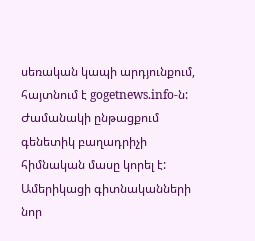սեռական կապի արդյունքում, հայտնում է gogetnews.info-ն:
Ժամանակի ընթացքում գենետիկ բաղադրիչի հիմնական մասը կորել է: Ամերիկացի գիտնականների նոր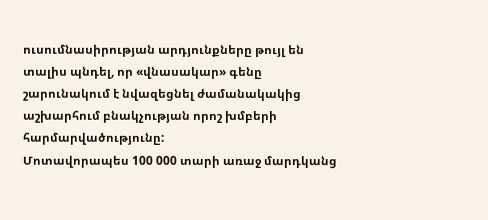ուսումնասիրության արդյունքները թույլ են տալիս պնդել, որ «վնասակար» գենը շարունակում է նվազեցնել ժամանակակից աշխարհում բնակչության որոշ խմբերի հարմարվածությունը:
Մոտավորապես 100 000 տարի առաջ մարդկանց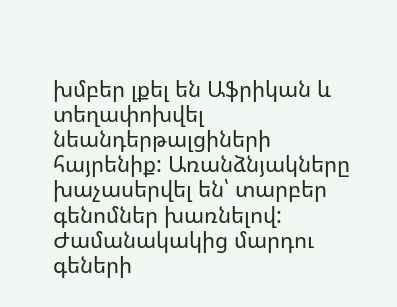խմբեր լքել են Աֆրիկան և տեղափոխվել նեանդերթալցիների հայրենիք: Առանձնյակները խաչասերվել են՝ տարբեր գենոմներ խառնելով: Ժամանակակից մարդու գեների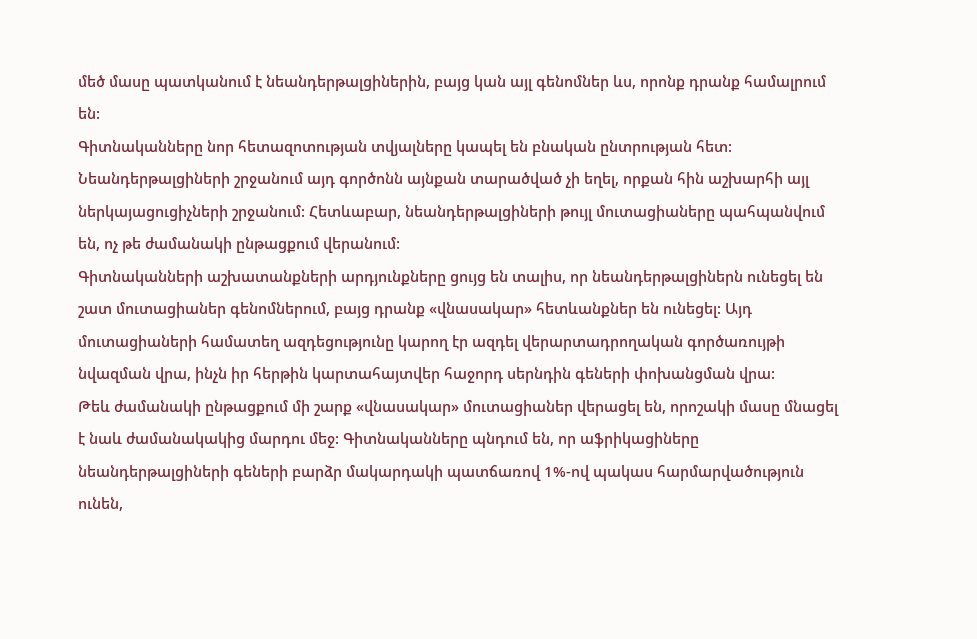մեծ մասը պատկանում է նեանդերթալցիներին, բայց կան այլ գենոմներ ևս, որոնք դրանք համալրում են:
Գիտնականները նոր հետազոտության տվյալները կապել են բնական ընտրության հետ: Նեանդերթալցիների շրջանում այդ գործոնն այնքան տարածված չի եղել, որքան հին աշխարհի այլ ներկայացուցիչների շրջանում: Հետևաբար, նեանդերթալցիների թույլ մուտացիաները պահպանվում են, ոչ թե ժամանակի ընթացքում վերանում:
Գիտնականների աշխատանքների արդյունքները ցույց են տալիս, որ նեանդերթալցիներն ունեցել են շատ մուտացիաներ գենոմներում, բայց դրանք «վնասակար» հետևանքներ են ունեցել: Այդ մուտացիաների համատեղ ազդեցությունը կարող էր ազդել վերարտադրողական գործառույթի նվազման վրա, ինչն իր հերթին կարտահայտվեր հաջորդ սերնդին գեների փոխանցման վրա:
Թեև ժամանակի ընթացքում մի շարք «վնասակար» մուտացիաներ վերացել են, որոշակի մասը մնացել է նաև ժամանակակից մարդու մեջ: Գիտնականները պնդում են, որ աֆրիկացիները նեանդերթալցիների գեների բարձր մակարդակի պատճառով 1%-ով պակաս հարմարվածություն ունեն,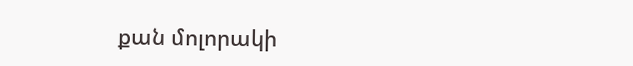քան մոլորակի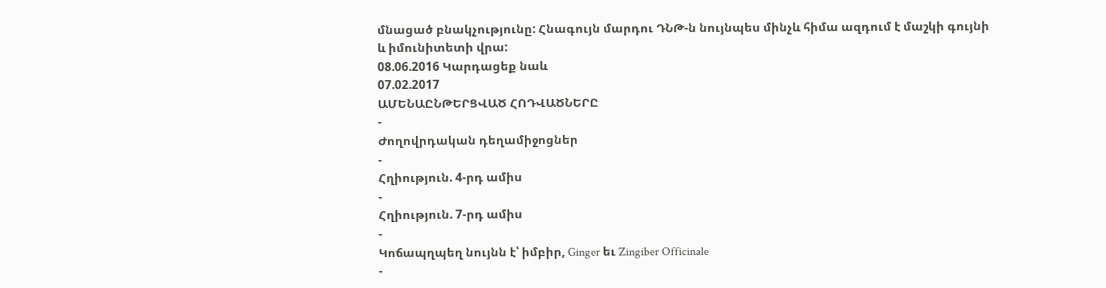մնացած բնակչությունը: Հնագույն մարդու ԴՆԹ-ն նույնպես մինչև հիմա ազդում է մաշկի գույնի և իմունիտետի վրա:
08.06.2016 Կարդացեք նաև
07.02.2017
ԱՄԵՆԱԸՆԹԵՐՑՎԱԾ ՀՈԴՎԱԾՆԵՐԸ
-
Ժողովրդական դեղամիջոցներ
-
Հղիություն. 4-րդ ամիս
-
Հղիություն. 7-րդ ամիս
-
Կոճապղպեղ նույնն է՝ իմբիր, Ginger եւ Zingiber Officinale
-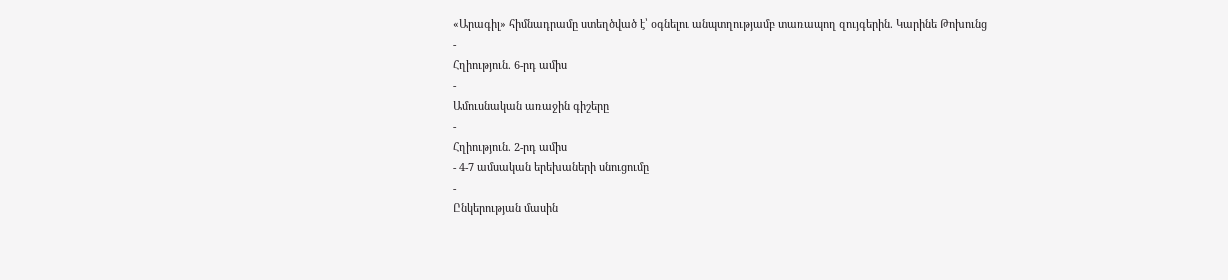«Արագիլ» հիմնադրամը ստեղծված է՝ օգնելու անպտղությամբ տառապող զույգերին. Կարինե Թոխունց
-
Հղիություն. 6-րդ ամիս
-
Ամուսնական առաջին գիշերը
-
Հղիություն. 2-րդ ամիս
- 4-7 ամսական երեխաների սնուցումը
-
Ընկերության մասին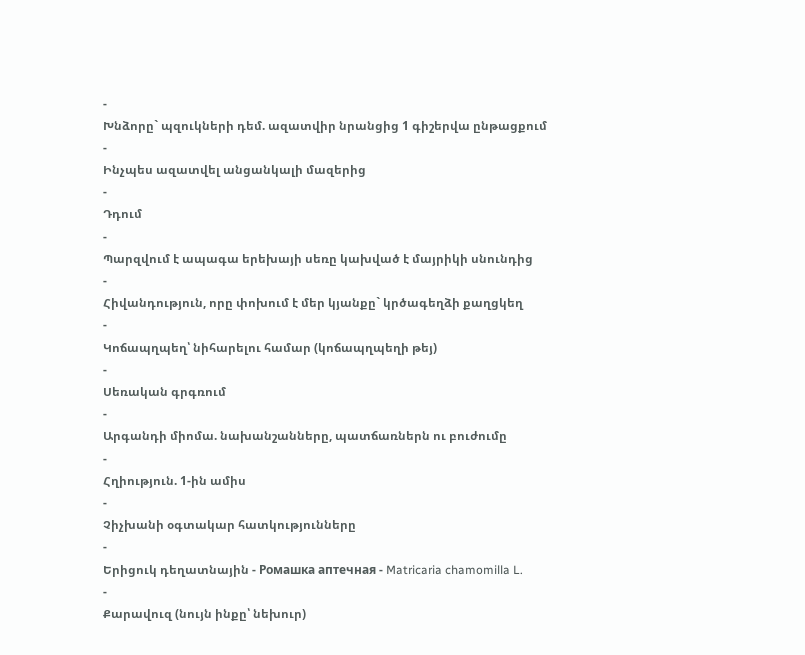-
Խնձորը` պզուկների դեմ. ազատվիր նրանցից 1 գիշերվա ընթացքում
-
Ինչպես ազատվել անցանկալի մազերից
-
Դդում
-
Պարզվում է ապագա երեխայի սեռը կախված է մայրիկի սնունդից
-
Հիվանդություն, որը փոխում է մեր կյանքը` կրծագեղձի քաղցկեղ
-
Կոճապղպեղ՝ նիհարելու համար (կոճապղպեղի թեյ)
-
Սեռական գրգռում
-
Արգանդի միոմա. նախանշանները, պատճառներն ու բուժումը
-
Հղիություն. 1-ին ամիս
-
Չիչխանի օգտակար հատկությունները
-
Երիցուկ դեղատնային - Ромашка аптечная - Matricaria chamomilla L.
-
Քարավուզ (նույն ինքը՝ նեխուր)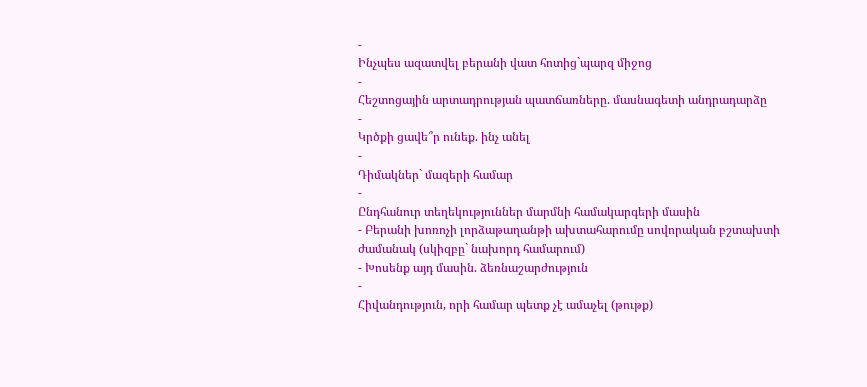-
Ինչպես ազատվել բերանի վատ հոտից`պարզ միջոց
-
Հեշտոցային արտադրության պատճառները. մասնագետի անդրադարձը
-
Կրծքի ցավե՞ր ունեք. ինչ անել
-
Դիմակներ` մազերի համար
-
Ընդհանուր տեղեկություններ մարմնի համակարգերի մասին
- Բերանի խոռոչի լորձաթաղանթի ախտահարումը սովորական բշտախտի ժամանակ (սկիզբը` նախորդ համարում)
- Խոսենք այդ մասին. ձեռնաշարժություն
-
Հիվանդություն, որի համար պետք չէ ամաչել (թութք)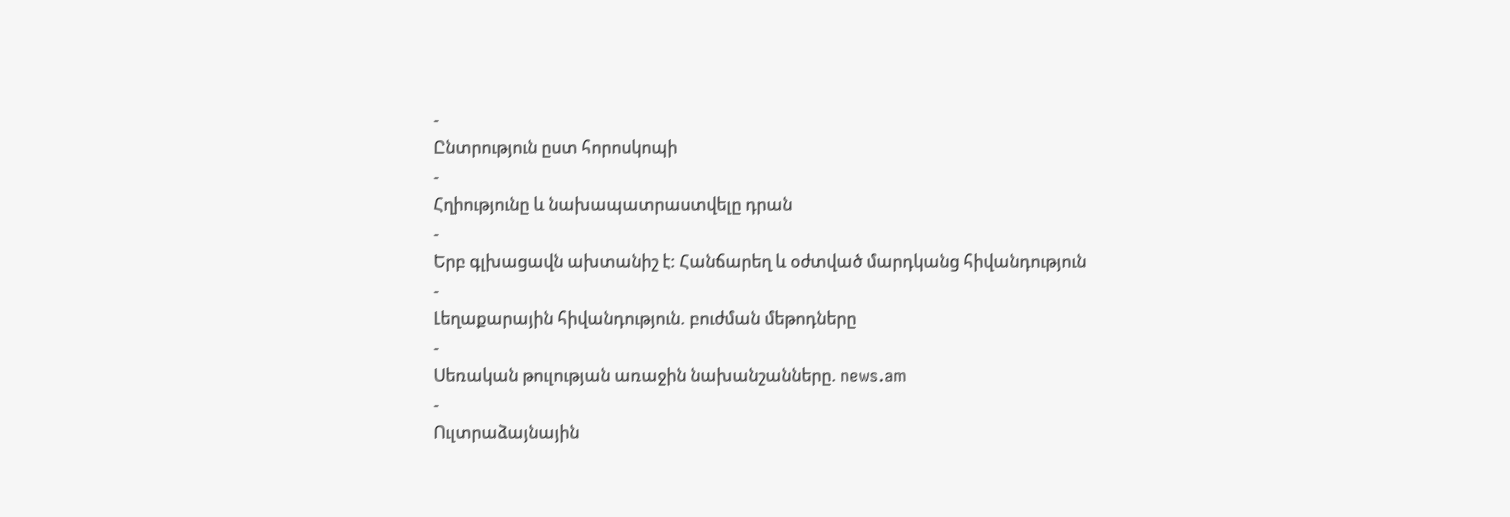-
Ընտրություն ըստ հորոսկոպի
-
Հղիությունը և նախապատրաստվելը դրան
-
Երբ գլխացավն ախտանիշ է: Հանճարեղ և օժտված մարդկանց հիվանդություն
-
Լեղաքարային հիվանդություն. բուժման մեթոդները
-
Սեռական թուլության առաջին նախանշանները. news.am
-
Ուլտրաձայնային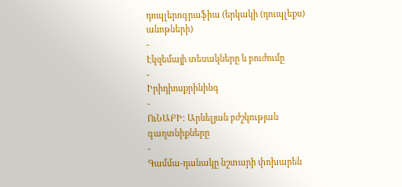դոպլերոգրաֆիա (երկակի (դուպլեքս) անոթների)
-
Էկզեմայի տեսակները և բուժումը
-
Իրիդիոսքրինինգ
-
ՈւՆԱԲԻ: Արևելյան բժշկության գաղտնիքները
-
Գամմա-դանակը նշտարի փոխարեն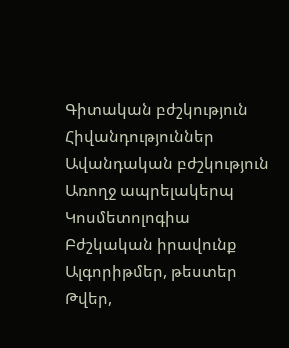Գիտական բժշկություն
Հիվանդություններ
Ավանդական բժշկություն
Առողջ ապրելակերպ
Կոսմետոլոգիա
Բժշկական իրավունք
Ալգորիթմեր, թեստեր
Թվեր,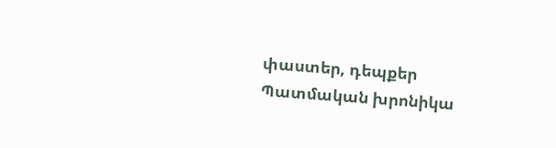փաստեր, դեպքեր
Պատմական խրոնիկա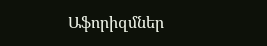Աֆորիզմներ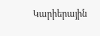Կարիերային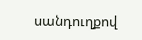սանդուղքով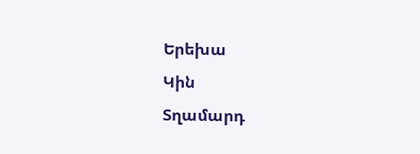Երեխա
Կին
Տղամարդ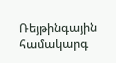Ռեյթինգային համակարգ